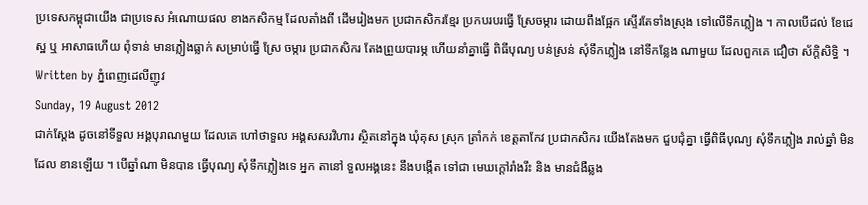ប្រទេសកម្ពុជាយើង ជាប្រទេស អំណោយផល ខាងកសិកម្ម ដែលតាំងពី ដើមរៀងមក ប្រជាកសិករខ្មែរ ប្រកបរបរធ្វើ ស្រែចម្ការ ដោយពឹងផ្អែក ស្ទើរតែទាំងស្រុង ទៅលើទឹកភ្លៀង ។ កាលបើដល់ ខែជេស្ឋ ឬ អាសាធហើយ ពុំទាន់ មានភ្លៀងធ្លាក់ សម្រាប់ធ្វើ ស្រែ ចម្ការ ប្រជាកសិករ តែងព្រួយបារម្ភ ហើយនាំគ្នាធ្វើ ពិធីបុណ្យ បន់ស្រន់ សុំទឹកភ្លៀង នៅទីកន្លែង ណាមួយ ដែលពួកគេ ជឿថា ស័ក្តិសិទ្ធិ ។
Written by ភ្នំពេញដេលីញូវ
Sunday, 19 August 2012
ជាក់ស្តែង ដូចនៅទីទួល អង្គបុរាណមួយ ដែលគេ ហៅថាទួល អង្គសសរវិហារ ស្ថិតនៅក្នុង ឃុំគុស ស្រុក ត្រាំកក់ ខេត្តតាកែវ ប្រជាកសិករ យើងតែងមក ជួបជុំគ្នា ធ្វើពិធីបុណ្យ សុំទឹកភ្លៀង រាល់ឆ្នាំ មិនដែល ខានឡើយ ។ បើឆ្នាំណា មិនបាន ធ្វើបុណ្យ សុំទឹកភ្លៀងទេ អ្នក តានៅ ទួលអង្គនេះ នឹងបង្កើត ទៅជា មេឃក្តៅរាំងរឹះ និង មានជំងឺឆ្លង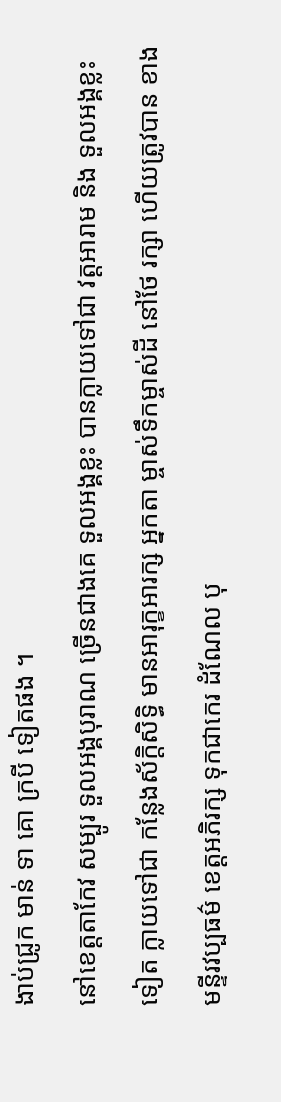ងាប់ជ្រូក មាន់ ទា គោ ក្របី ទៀតផង ។
នៅខេត្តតាកែវ សម្បូរ ទួលអង្គបុរាណ ច្រើនជាងគេ ទួលអង្គខ្លះ បានក្លាយទៅជា វត្តអារាម និង ទួលអង្គខ្លះទៀត ក្លាយទៅជា កន្លែងស័ក្តិសិទ្ធិ មានអារុក្ខអារក្ស អ្នកតា ម្ចាស់ទឹកម្ចាស់ដី នៅថែ រក្សា ហើយត្រូវបាន ខាងមន្ទីរវប្បធម៌ ខេត្តអភិរក្ស ទុកជាកេរ ដំណែល បុ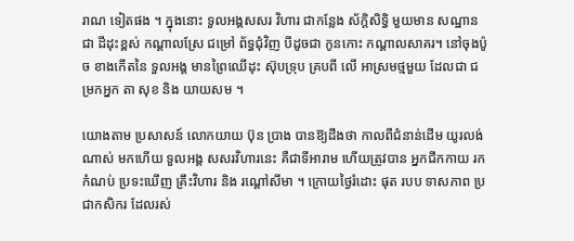រាណ ទៀតផង ។ ក្នុងនោះ ទួលអង្គសសរ វិហារ ជាកន្លែង ស័ក្តិសិទ្ធិ មួយមាន សណ្ឋានជា ដីដុះខ្ពស់ កណ្តាលស្រែ ជម្រៅ ព័ទ្ធជុំវិញ បីដូចជា កូនកោះ កណ្តាលសាគរ។ នៅចុងប៉ូច ខាងកើតនៃ ទួលអង្គ មានព្រៃឈើដុះ ស៊ុបទ្រុប គ្របពី លើ អាស្រមថ្មមួយ ដែលជា ជម្រកអ្នក តា សុខ និង យាយសម ។

យោងតាម ប្រសាសន៍ លោកយាយ ប៊ុន ប្រាង បានឱ្យដឹងថា កាលពីជំនាន់ដើម យូរលង់ណាស់ មកហើយ ទួលអង្គ សសរវិហារនេះ គឺជាទីអារាម ហើយត្រូវបាន អ្នកជីកកាយ រកកំណប់ ប្រទះឃើញ គ្រឹះវិហារ និង រណ្តៅសីមា ។ ក្រោយថ្ងៃរំដោះ ផុត របប ទាសភាព ប្រជាកសិករ ដែលរស់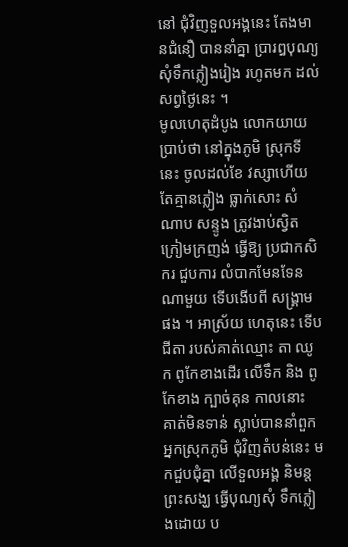នៅ ជុំវិញទួលអង្គនេះ តែងមានជំនឿ បាននាំគ្នា ប្រារឰបុណ្យ សុំទឹកភ្លៀងរៀង រហូតមក ដល់សព្វថ្ងៃនេះ ។
មូលហេតុដំបូង លោកយាយ ប្រាប់ថា នៅក្នុងភូមិ ស្រុកទីនេះ ចូលដល់ខែ វស្សាហើយ តែគ្មានភ្លៀង ធ្លាក់សោះ សំណាប សន្ទូង ត្រូវងាប់ស្វិត ក្រៀមក្រញង់ ធ្វើឱ្យ ប្រជាកសិករ ជួបការ លំបាកមែនទែន ណាមួយ ទើបងើបពី សង្គ្រាមផង ។ អាស្រ័យ ហេតុនេះ ទើបជីតា របស់គាត់ឈ្មោះ តា ឈូក ពូកែខាងដើរ លើទឹក និង ពូកែខាង ក្បាច់គុន កាលនោះ គាត់មិនទាន់ ស្លាប់បាននាំពួក អ្នកស្រុកភូមិ ជុំវិញតំបន់នេះ មកជួបជុំគ្នា លើទួលអង្គ និមន្តព្រះសង្ឃ ធ្វើបុណ្យសុំ ទឹកភ្លៀងដោយ ប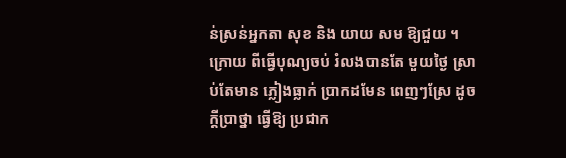ន់ស្រន់អ្នកតា សុខ និង យាយ សម ឱ្យជួយ ។ ក្រោយ ពីធ្វើបុណ្យចប់ រំលងបានតែ មួយថ្ងៃ ស្រាប់តែមាន ភ្លៀងធ្លាក់ ប្រាកដមែន ពេញៗស្រែ ដូចក្តីប្រាថ្នា ធ្វើឱ្យ ប្រជាក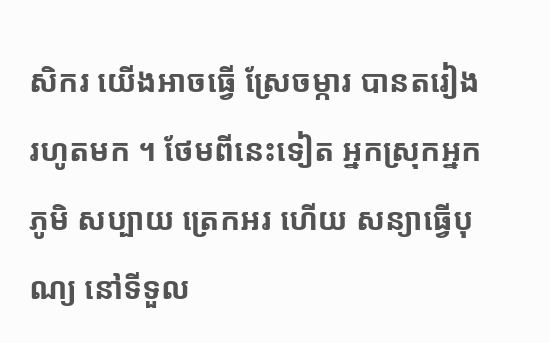សិករ យើងអាចធ្វើ ស្រែចម្ការ បានតរៀង រហូតមក ។ ថែមពីនេះទៀត អ្នកស្រុកអ្នកភូមិ សប្បាយ ត្រេកអរ ហើយ សន្យាធ្វើបុណ្យ នៅទីទួល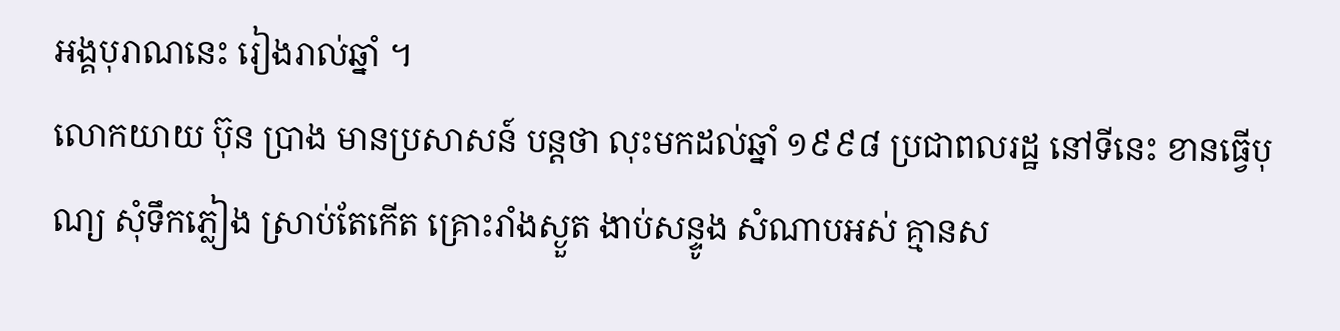អង្គបុរាណនេះ រៀងរាល់ឆ្នាំ ។
លោកយាយ ប៊ុន ប្រាង មានប្រសាសន៍ បន្តថា លុះមកដល់ឆ្នាំ ១៩៩៨ ប្រជាពលរដ្ឋ នៅទីនេះ ខានធ្វើបុណ្យ សុំទឹកភ្លៀង ស្រាប់តែកើត គ្រោះរាំងស្ងួត ងាប់សន្ទូង សំណាបអស់ គ្មានស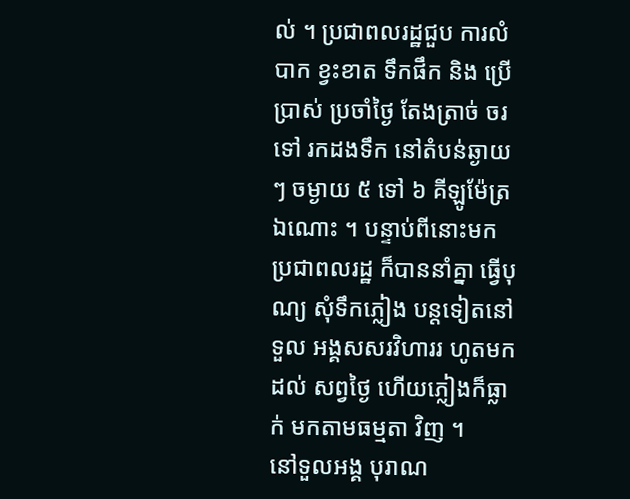ល់ ។ ប្រជាពលរដ្ឋជួប ការលំបាក ខ្វះខាត ទឹកផឹក និង ប្រើប្រាស់ ប្រចាំថ្ងៃ តែងត្រាច់ ចរទៅ រកដងទឹក នៅតំបន់ឆ្ងាយៗ ចម្ងាយ ៥ ទៅ ៦ គីឡូម៉ែត្រ ឯណោះ ។ បន្ទាប់ពីនោះមក ប្រជាពលរដ្ឋ ក៏បាននាំគ្នា ធ្វើបុណ្យ សុំទឹកភ្លៀង បន្តទៀតនៅទួល អង្គសសរវិហាររ ហូតមកដល់ សព្វថ្ងៃ ហើយភ្លៀងក៏ធ្លាក់ មកតាមធម្មតា វិញ ។
នៅទួលអង្គ បុរាណ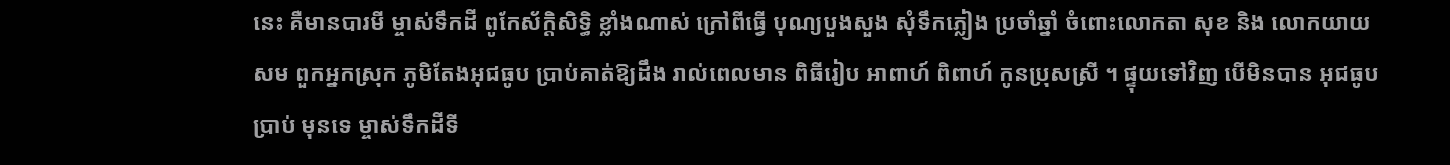នេះ គឺមានបារមី ម្ចាស់ទឹកដី ពូកែស័ក្តិសិទ្ធិ ខ្លាំងណាស់ ក្រៅពីធ្វើ បុណ្យបួងសួង សុំទឹកភ្លៀង ប្រចាំឆ្នាំ ចំពោះលោកតា សុខ និង លោកយាយ សម ពួកអ្នកស្រុក ភូមិតែងអុជធូប ប្រាប់គាត់ឱ្យដឹង រាល់ពេលមាន ពិធីរៀប អាពាហ៍ ពិពាហ៍ កូនប្រុសស្រី ។ ផ្ទុយទៅវិញ បើមិនបាន អុជធូបប្រាប់ មុនទេ ម្ចាស់ទឹកដីទី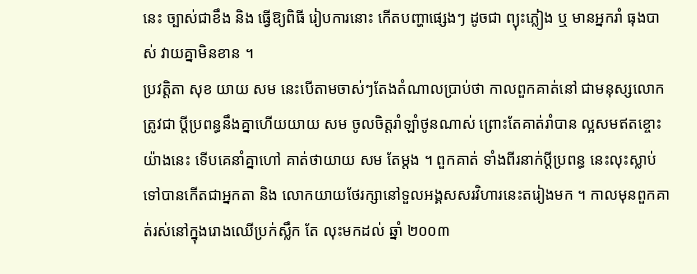នេះ ច្បាស់ជាខឹង និង ធ្វើឱ្យពិធី រៀបការនោះ កើតបញ្ហាផ្សេងៗ ដូចជា ព្យុះភ្លៀង ឬ មានអ្នករាំ ធុងបាស់ វាយគ្នាមិនខាន ។
ប្រវត្តិតា សុខ យាយ សម នេះបើតាមចាស់ៗតែងតំណាលប្រាប់ថា កាលពួកគាត់នៅ ជាមនុស្សលោក ត្រូវជា ប្តីប្រពន្ធនឹងគ្នាហើយយាយ សម ចូលចិត្តរាំឡាំថូនណាស់ ព្រោះតែគាត់រាំបាន ល្អសមឥតខ្ចោះយ៉ាងនេះ ទើបគេនាំគ្នាហៅ គាត់ថាយាយ សម តែម្តង ។ ពួកគាត់ ទាំងពីរនាក់ប្តីប្រពន្ធ នេះលុះស្លាប់ទៅបានកើតជាអ្នកតា និង លោកយាយថែរក្សានៅទួលអង្គសសរវិហារនេះតរៀងមក ។ កាលមុនពួកគាត់រស់នៅក្នុងរោងឈើប្រក់ស្លឹក តែ លុះមកដល់ ឆ្នាំ ២០០៣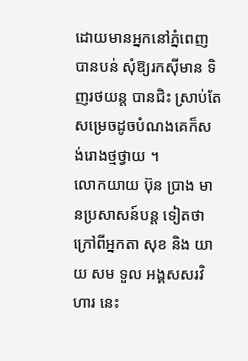ដោយមានអ្នកនៅភ្នំពេញ បានបន់ សុំឱ្យរកស៊ីមាន ទិញរថយន្ត បានជិះ ស្រាប់តែ សម្រេចដូចបំណងគេក៏សង់រោងថ្មថ្វាយ ។
លោកយាយ ប៊ុន ប្រាង មានប្រសាសន៍បន្ត ទៀតថា ក្រៅពីអ្នកតា សុខ និង យាយ សម ទួល អង្គសសរវិហារ នេះ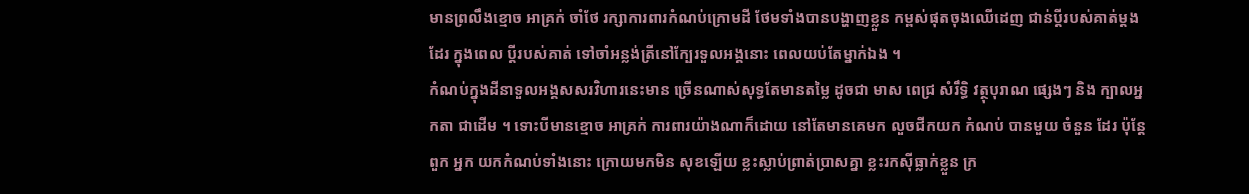មានព្រលឹងខ្មោច អាគ្រក់ ចាំថែ រក្សាការពារកំណប់ក្រោមដី ថែមទាំងបានបង្ហាញខ្លួន កម្ពស់ផុតចុងឈើដេញ ជាន់ប្តីរបស់គាត់ម្តងដែរ ក្នុងពេល ប្តីរបស់គាត់ ទៅចាំអន្លង់ត្រីនៅក្បែរទួលអង្គនោះ ពេលយប់តែម្នាក់ឯង ។
កំណប់ក្នុងដីនាទួលអង្គសសរវិហារនេះមាន ច្រើនណាស់សុទ្ធតែមានតម្លៃ ដូចជា មាស ពេជ្រ សំរឹទ្ធិ វត្ថុបុរាណ ផ្សេងៗ និង ក្បាលអ្នកតា ជាដើម ។ ទោះបីមានខ្មោច អាគ្រក់ ការពារយ៉ាងណាក៏ដោយ នៅតែមានគេមក លួចជីកយក កំណប់ បានមួយ ចំនួន ដែរ ប៉ុន្តែពួក អ្នក យកកំណប់ទាំងនោះ ក្រោយមកមិន សុខឡើយ ខ្លះស្លាប់ព្រាត់ប្រាសគ្នា ខ្លះរកស៊ីធ្លាក់ខ្លួន ក្រ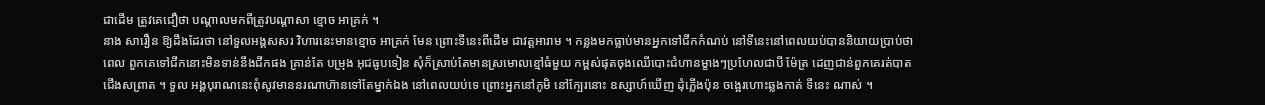ជាដើម ត្រូវគេជឿថា បណ្តាលមកពីត្រូវបណ្តាសា ខ្មោច អាគ្រក់ ។
នាង សារឿន ឱ្យដឹងដែរថា នៅទួលអង្គសសរ វិហារនេះមានខ្មោច អាគ្រក់ មែន ព្រោះទីនេះពីដើម ជាវត្តអារាម ។ កន្លងមកធ្លាប់មានអ្នកទៅជីកកំណប់ នៅទីនេះនៅពេលយប់បាននិយាយប្រាប់ថា ពេល ពួកគេទៅជីកនោះមិនទាន់នឹងជីកផង គ្រាន់តែ បម្រុង អុជធូបទៀន សុំក៏ស្រាប់តែមានស្រមោលខ្មៅធំមួយ កម្ពស់ផុតចុងឈើបោះជំហានម្ខាងៗប្រហែលជាបី ម៉ែត្រ ដេញជាន់ពួកគេរត់បាតជើងសព្រាត ។ ទួល អង្គបុរាណនេះពុំសូវមាននរណាហ៊ានទៅតែម្នាក់ឯង នៅពេលយប់ទេ ព្រោះអ្នកនៅភូមិ នៅក្បែរនោះ ឧស្សាហ៍ឃើញ ដុំភ្លើងប៉ុន ចង្អេរហោះឆ្លងកាត់ ទីនេះ ណាស់ ។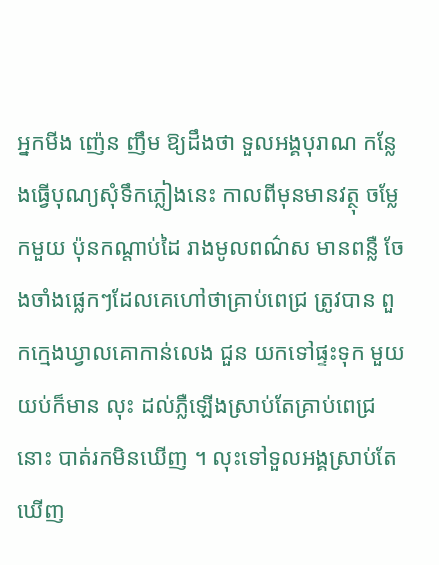អ្នកមីង ញ៉េន ញឹម ឱ្យដឹងថា ទួលអង្គបុរាណ កន្លែងធ្វើបុណ្យសុំទឹកភ្លៀងនេះ កាលពីមុនមានវត្ថុ ចម្លែកមួយ ប៉ុនកណ្តាប់ដៃ រាងមូលពណ៌ស មានពន្លឺ ចែងចាំងផ្លេកៗដែលគេហៅថាគ្រាប់ពេជ្រ ត្រូវបាន ពួកក្មេងឃ្វាលគោកាន់លេង ជួន យកទៅផ្ទះទុក មួយ យប់ក៏មាន លុះ ដល់ភ្លឺឡើងស្រាប់តែគ្រាប់ពេជ្រនោះ បាត់រកមិនឃើញ ។ លុះទៅទួលអង្គស្រាប់តែឃើញ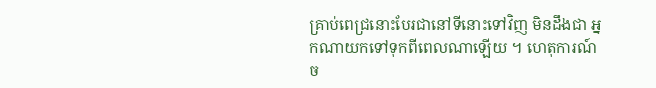គ្រាប់ពេជ្រនោះបែរជានៅទីនោះទៅវិញ មិនដឹងជា អ្នកណាយកទៅទុកពីពេលណាឡើយ ។ ហេតុការណ៍ ច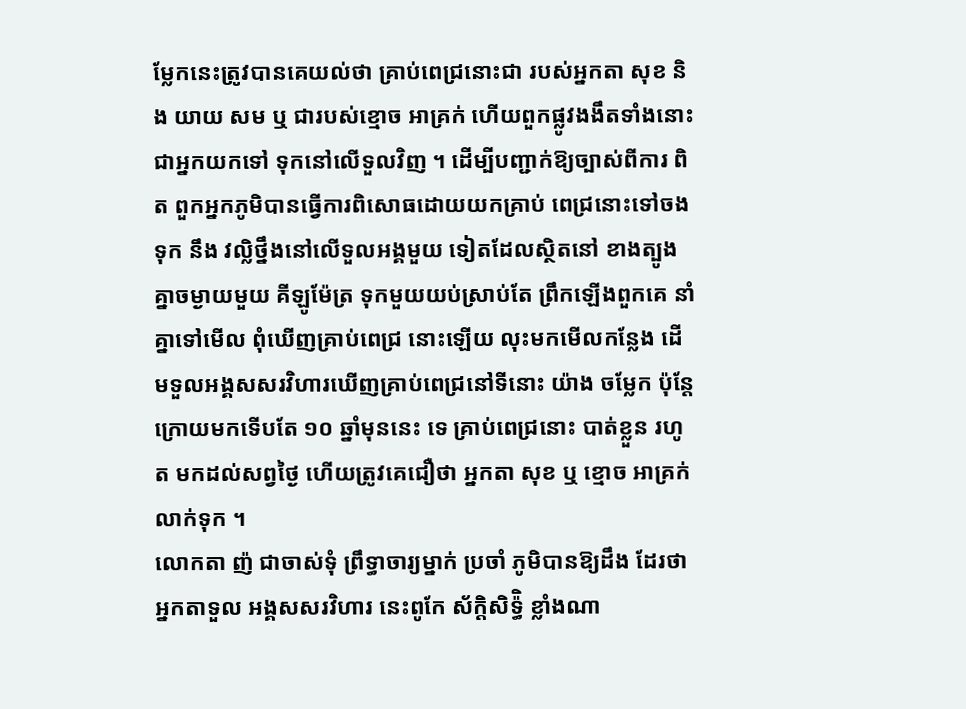ម្លែកនេះត្រូវបានគេយល់ថា គ្រាប់ពេជ្រនោះជា របស់អ្នកតា សុខ និង យាយ សម ឬ ជារបស់ខ្មោច អាគ្រក់ ហើយពួកផ្លូវងងឹតទាំងនោះជាអ្នកយកទៅ ទុកនៅលើទួលវិញ ។ ដើម្បីបញ្ជាក់ឱ្យច្បាស់ពីការ ពិត ពួកអ្នកភូមិបានធ្វើការពិសោធដោយយកគ្រាប់ ពេជ្រនោះទៅចងទុក នឹង វល្លិថ្នឹងនៅលើទួលអង្គមួយ ទៀតដែលស្ថិតនៅ ខាងត្បូង គ្នាចម្ងាយមួយ គីឡូម៉ែត្រ ទុកមួយយប់ស្រាប់តែ ព្រឹកឡើងពួកគេ នាំគ្នាទៅមើល ពុំឃើញគ្រាប់ពេជ្រ នោះឡើយ លុះមកមើលកន្លែង ដើមទួលអង្គសសរវិហារឃើញគ្រាប់ពេជ្រនៅទីនោះ យ៉ាង ចម្លែក ប៉ុន្តែក្រោយមកទើបតែ ១០ ឆ្នាំមុននេះ ទេ គ្រាប់ពេជ្រនោះ បាត់ខ្លួន រហូត មកដល់សព្វថ្ងៃ ហើយត្រូវគេជឿថា អ្នកតា សុខ ឬ ខ្មោច អាគ្រក់ លាក់ទុក ។
លោកតា ញ៉ ជាចាស់ទុំ ព្រឹទ្ធាចារ្យម្នាក់ ប្រចាំ ភូមិបានឱ្យដឹង ដែរថា អ្នកតាទួល អង្គសសរវិហារ នេះពូកែ ស័ក្តិសិទ៉្ធិ ខ្លាំងណា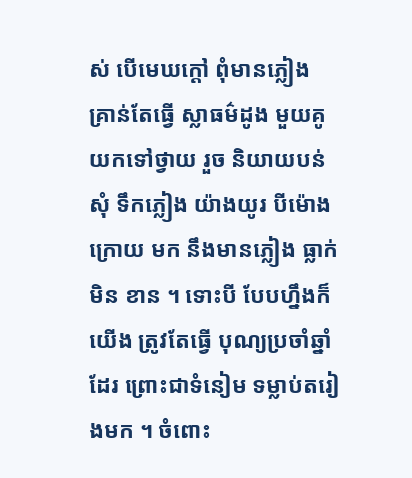ស់ បើមេឃក្តៅ ពុំមានភ្លៀង គ្រាន់តែធ្វើ ស្លាធម៌ដូង មួយគូ យកទៅថ្វាយ រួច និយាយបន់សុំ ទឹកភ្លៀង យ៉ាងយូរ បីម៉ោង ក្រោយ មក នឹងមានភ្លៀង ធ្លាក់ មិន ខាន ។ ទោះបី បែបហ្នឹងក៏យើង ត្រូវតែធ្វើ បុណ្យប្រចាំឆ្នាំ ដែរ ព្រោះជាទំនៀម ទម្លាប់តរៀងមក ។ ចំពោះ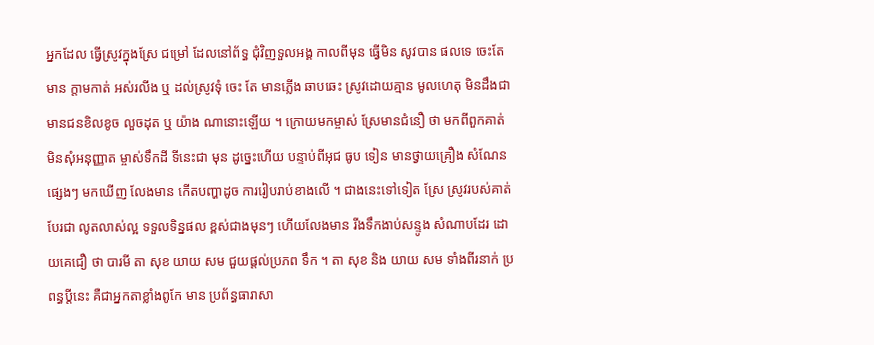អ្នកដែល ធ្វើស្រូវក្នុងស្រែ ជម្រៅ ដែលនៅព័ទ្ធ ជុំវិញទួលអង្គ កាលពីមុន ធ្វើមិន សូវបាន ផលទេ ចេះតែមាន ក្តាមកាត់ អស់រលីង ឬ ដល់ស្រូវទុំ ចេះ តែ មានភ្លើង ឆាបឆេះ ស្រូវដោយគ្មាន មូលហេតុ មិនដឹងជា មានជនខិលខូច លួចដុត ឬ យ៉ាង ណានោះឡើយ ។ ក្រោយមកម្ចាស់ ស្រែមានជំនឿ ថា មកពីពួកគាត់ មិនសុំអនុញ្ញាត ម្ចាស់ទឹកដី ទីនេះជា មុន ដូច្នេះហើយ បន្ទាប់ពីអុជ ធូប ទៀន មានថ្វាយគ្រឿង សំណែន ផ្សេងៗ មកឃើញ លែងមាន កើតបញ្ហាដូច ការរៀបរាប់ខាងលើ ។ ជាងនេះទៅទៀត ស្រែ ស្រូវរបស់គាត់ បែរជា លូតលាស់ល្អ ទទួលទិន្នផល ខ្ពស់ជាងមុនៗ ហើយលែងមាន រីងទឹកងាប់សន្ទូង សំណាបដែរ ដោយគេជឿ ថា បារមី តា សុខ យាយ សម ជួយផ្តល់ប្រភព ទឹក ។ តា សុខ និង យាយ សម ទាំងពីរនាក់ ប្រពន្ធប្តីនេះ គឺជាអ្នកតាខ្លាំងពូកែ មាន ប្រព័ន្ធធារាសា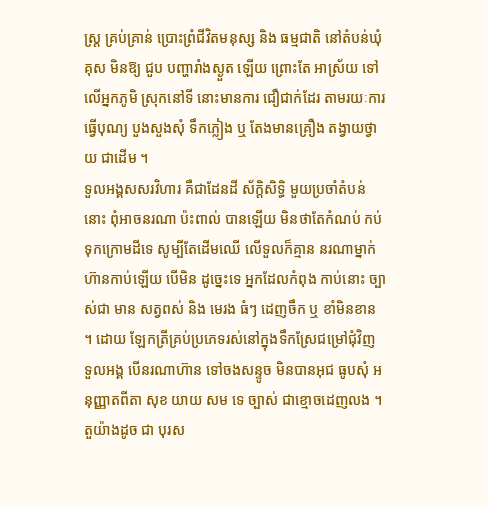ស្ត្រ គ្រប់គ្រាន់ ប្រោះព្រំជីវិតមនុស្ស និង ធម្មជាតិ នៅតំបន់ឃុំគុស មិនឱ្យ ជួប បញ្ហារាំងស្ងួត ឡើយ ព្រោះតែ អាស្រ័យ ទៅលើអ្នកភូមិ ស្រុកនៅទី នោះមានការ ជឿជាក់ដែរ តាមរយៈការធ្វើបុណ្យ បួងសួងសុំ ទឹកភ្លៀង ឬ តែងមានគ្រឿង តង្វាយថ្វាយ ជាដើម ។
ទួលអង្គសសរវិហារ គឺជាដែនដី ស័ក្តិសិទ្ធិ មួយប្រចាំតំបន់នោះ ពុំអាចនរណា ប៉ះពាល់ បានឡើយ មិនថាតែកំណប់ កប់ទុកក្រោមដីទេ សូម្បីតែដើមឈើ លើទួលក៏គ្មាន នរណាម្នាក់ ហ៊ានកាប់ឡើយ បើមិន ដូច្នេះទេ អ្នកដែលកំពុង កាប់នោះ ច្បាស់ជា មាន សត្វពស់ និង មេរង ធំៗ ដេញចឹក ឬ ខាំមិនខាន ។ ដោយ ឡែកត្រីគ្រប់ប្រភេទរស់នៅក្នុងទឹកស្រែជម្រៅជុំវិញ ទួលអង្គ បើនរណាហ៊ាន ទៅចងសន្ទូច មិនបានអុជ ធូបសុំ អនុញ្ញាតពីតា សុខ យាយ សម ទេ ច្បាស់ ជាខ្មោចដេញលង ។ តួយ៉ាងដូច ជា បុរស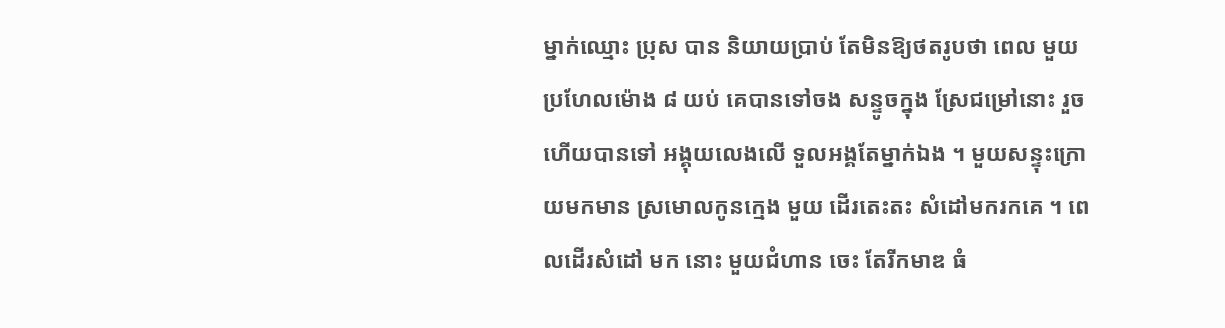ម្នាក់ឈ្មោះ ប្រុស បាន និយាយប្រាប់ តែមិនឱ្យថតរូបថា ពេល មួយប្រហែលម៉ោង ៨ យប់ គេបានទៅចង សន្ទូចក្នុង ស្រែជម្រៅនោះ រួចហើយបានទៅ អង្គុយលេងលើ ទួលអង្គតែម្នាក់ឯង ។ មួយសន្ទុះក្រោយមកមាន ស្រមោលកូនក្មេង មួយ ដើរតេះតះ សំដៅមករកគេ ។ ពេលដើរសំដៅ មក នោះ មួយជំហាន ចេះ តែរីកមាឌ ធំ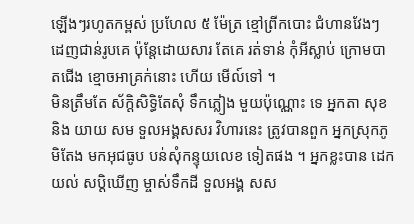ឡើងៗរហូតកម្ពស់ ប្រហែល ៥ ម៉ែត្រ ខ្មៅព្រីកបោះ ជំហានវែងៗ ដេញជាន់រូបគេ ប៉ុន្តែដោយសារ តែគេ រត់ទាន់ កុំអីស្លាប់ ក្រោមបាតជើង ខ្មោចអាគ្រក់នោះ ហើយ មើល៍ទៅ ។
មិនត្រឹមតែ ស័ក្តិសិទ្ធិតែសុំ ទឹកភ្លៀង មួយប៉ុណ្ណោះ ទេ អ្នកតា សុខ និង យាយ សម ទួលអង្គសសរ វិហារនេះ ត្រូវបានពួក អ្នកស្រុកភូមិតែង មកអុជធូប បន់សុំកន្ទុយលេខ ទៀតផង ។ អ្នកខ្លះបាន ដេកយល់ សប្តិឃើញ ម្ចាស់ទឹកដី ទួលអង្គ សស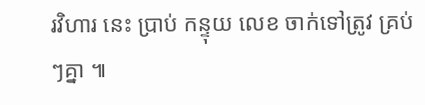រវិហារ នេះ ប្រាប់ កន្ទុយ លេខ ចាក់ទៅត្រូវ គ្រប់ៗគ្នា ៕